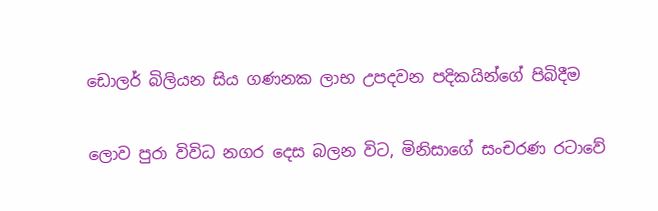ඩොලර් බිලියන සිය ගණනක ලාභ උපදවන පදිකයින්ගේ පිබිදීම


ලොව පුරා විවිධ නගර දෙස බලන විට, මිනිසාගේ සංචරණ රටාවේ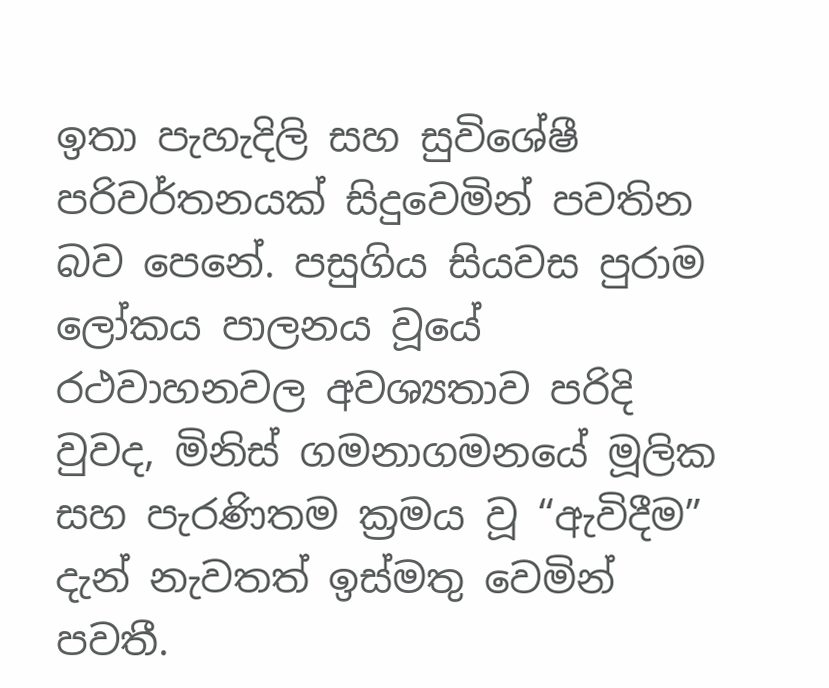ඉතා පැහැදිලි සහ සුවිශේෂී පරිවර්තනයක් සිදුවෙමින් පවතින බව පෙනේ. පසුගිය සියවස පුරාම ලෝකය පාලනය වූයේ රථවාහනවල අවශ්‍යතාව පරිදි වුවද, මිනිස් ගමනාගමනයේ මූලික සහ පැරණිතම ක්‍රමය වූ “ඇවිදීම” දැන් නැවතත් ඉස්මතු වෙමින් පවතී.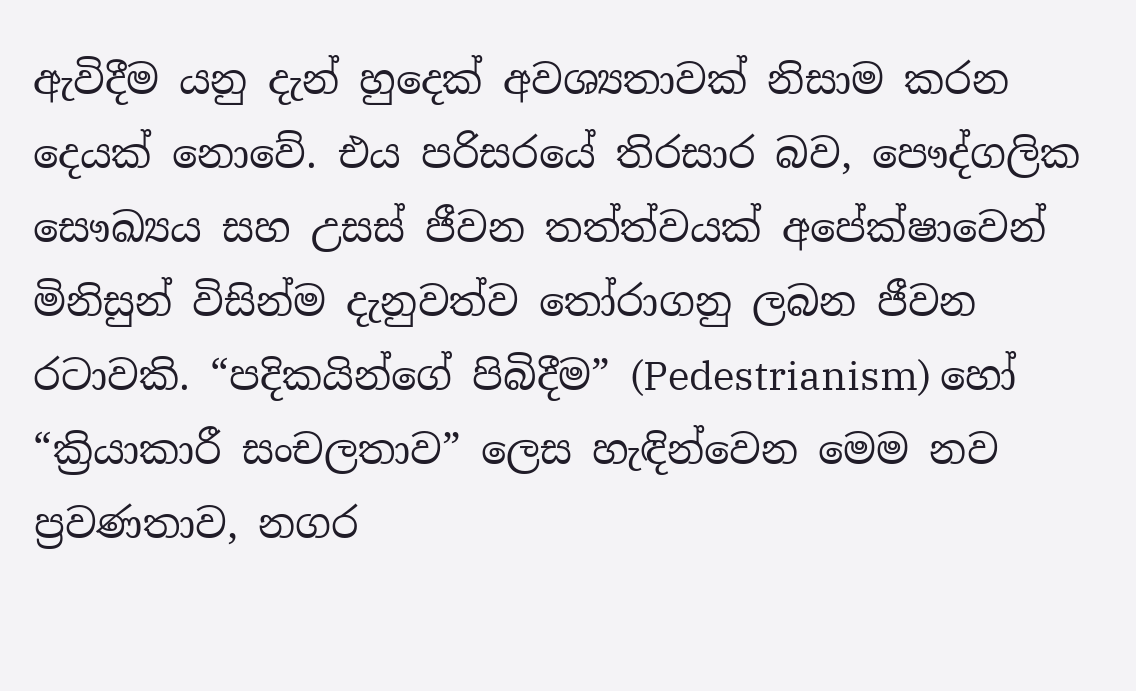ඇවිදීම යනු දැන් හුදෙක් අවශ්‍යතාවක් නිසාම කරන දෙයක් නොවේ. එය පරිසරයේ තිරසාර බව, පෞද්ගලික සෞඛ්‍යය සහ උසස් ජීවන තත්ත්වයක් අපේක්ෂාවෙන් මිනිසුන් විසින්ම දැනුවත්ව තෝරාගනු ලබන ජීවන රටාවකි. “පදිකයින්ගේ පිබිදීම” (Pedestrianism) හෝ “ක්‍රියාකාරී සංචලතාව” ලෙස හැඳින්වෙන මෙම නව ප්‍රවණතාව, නගර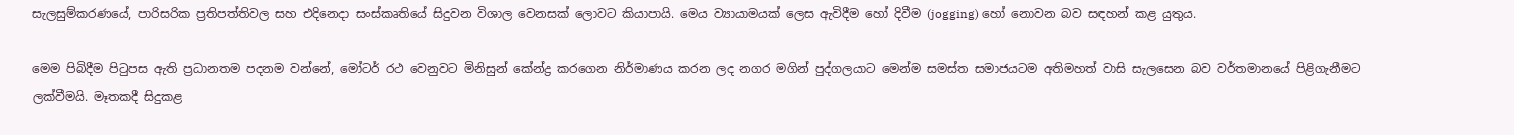සැලසුම්කරණයේ, පාරිසරික ප්‍රතිපත්තිවල සහ එදිනෙදා සංස්කෘතියේ සිදුවන විශාල වෙනසක් ලොවට කියාපායි. මෙය ව්‍යායාමයක් ලෙස ඇවිදීම හෝ දිවීම (jogging) හෝ නොවන බව සඳහන් කළ යුතුය.

මෙම පිබිදීම පිටුපස ඇති ප්‍රධානතම පදනම වන්නේ, මෝටර් රථ වෙනුවට මිනිසුන් කේන්ද්‍ර කරගෙන නිර්මාණය කරන ලද නගර මගින් පුද්ගලයාට මෙන්ම සමස්ත සමාජයටම අතිමහත් වාසි සැලසෙන බව වර්තමානයේ පිළිගැනීමට ලක්වීමයි. මෑතකදී සිදුකළ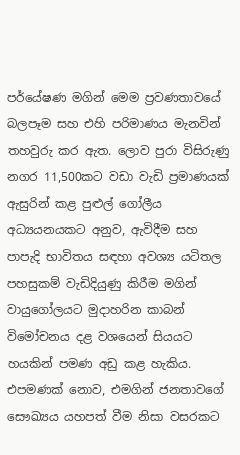පර්යේෂණ මගින් මෙම ප්‍රවණතාවයේ බලපෑම සහ එහි පරිමාණය මැනවින් තහවුරු කර ඇත. ලොව පුරා විසිරුණු නගර 11,500කට වඩා වැඩි ප්‍රමාණයක් ඇසුරින් කළ පුළුල් ගෝලීය අධ්‍යයනයකට අනුව, ඇවිදීම සහ පාපැදි භාවිතය සඳහා අවශ්‍ය යටිතල පහසුකම් වැඩිදියුණු කිරීම මගින් වායුගෝලයට මුදාහරින කාබන් විමෝචනය දළ වශයෙන් සියයට හයකින් පමණ අඩු කළ හැකිය. එපමණක් නොව, එමගින් ජනතාවගේ සෞඛ්‍යය යහපත් වීම නිසා වසරකට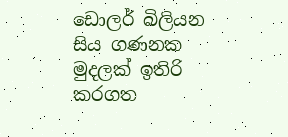ඩොලර් බිලියන සිය ගණනක මුදලක් ඉතිරි කරගත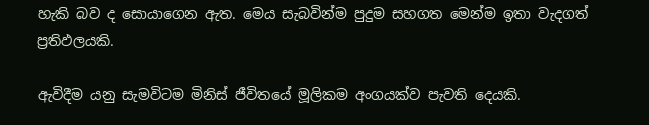හැකි බව ද සොයාගෙන ඇත. මෙය සැබවින්ම පුදුම සහගත මෙන්ම ඉතා වැදගත් ප්‍රතිඵලයකි.

ඇවිදීම යනු සැමවිටම මිනිස් ජීවිතයේ මූලිකම අංගයක්ව පැවති දෙයකි.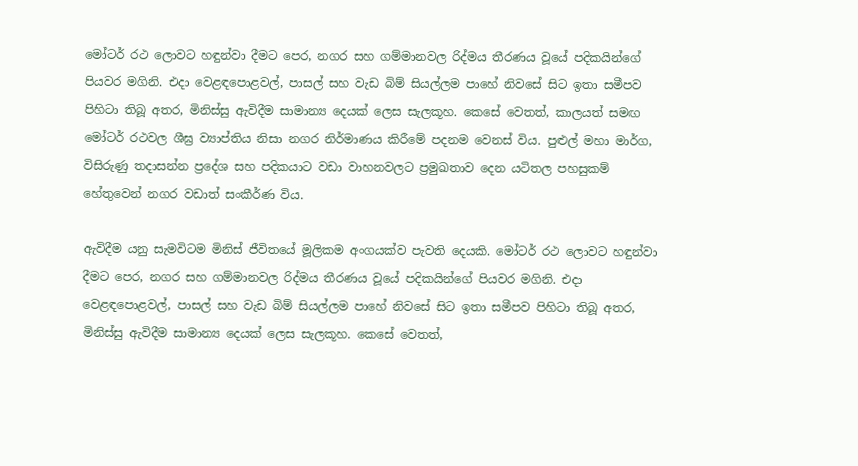මෝටර් රථ ලොවට හඳුන්වා දීමට පෙර, නගර සහ ගම්මානවල රිද්මය තීරණය වූයේ පදිකයින්ගේ පියවර මගිනි. එදා වෙළඳපොළවල්, පාසල් සහ වැඩ බිම් සියල්ලම පාහේ නිවසේ සිට ඉතා සමීපව පිහිටා තිබූ අතර, මිනිස්සු ඇවිදීම සාමාන්‍ය දෙයක් ලෙස සැලකූහ. කෙසේ වෙතත්, කාලයත් සමඟ මෝටර් රථවල ශීඝ්‍ර ව්‍යාප්තිය නිසා නගර නිර්මාණය කිරීමේ පදනම වෙනස් විය. පුළුල් මහා මාර්ග, විසිරුණු තදාසන්න ප්‍රදේශ සහ පදිකයාට වඩා වාහනවලට ප්‍රමුඛතාව දෙන යටිතල පහසුකම් හේතුවෙන් නගර වඩාත් සංකීර්ණ විය.

ඇවිදීම යනු සැමවිටම මිනිස් ජීවිතයේ මූලිකම අංගයක්ව පැවති දෙයකි. මෝටර් රථ ලොවට හඳුන්වා දීමට පෙර, නගර සහ ගම්මානවල රිද්මය තීරණය වූයේ පදිකයින්ගේ පියවර මගිනි. එදා වෙළඳපොළවල්, පාසල් සහ වැඩ බිම් සියල්ලම පාහේ නිවසේ සිට ඉතා සමීපව පිහිටා තිබූ අතර, මිනිස්සු ඇවිදීම සාමාන්‍ය දෙයක් ලෙස සැලකූහ. කෙසේ වෙතත්,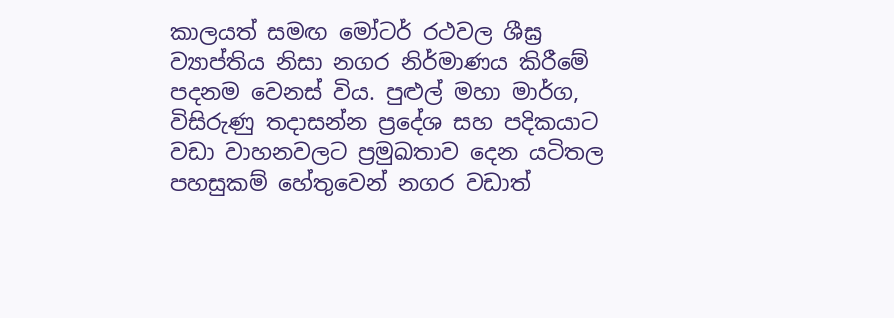කාලයත් සමඟ මෝටර් රථවල ශීඝ්‍ර ව්‍යාප්තිය නිසා නගර නිර්මාණය කිරීමේ පදනම වෙනස් විය. පුළුල් මහා මාර්ග, විසිරුණු තදාසන්න ප්‍රදේශ සහ පදිකයාට වඩා වාහනවලට ප්‍රමුඛතාව දෙන යටිතල පහසුකම් හේතුවෙන් නගර වඩාත්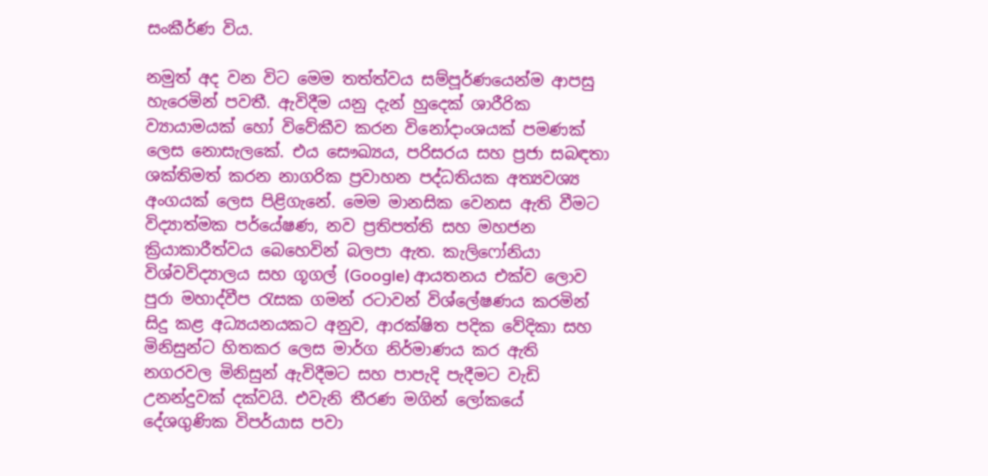සංකීර්ණ විය.

නමුත් අද වන විට මෙම තත්ත්වය සම්පූර්ණයෙන්ම ආපසු හැරෙමින් පවතී. ඇවිදීම යනු දැන් හුදෙක් ශාරීරික ව්‍යායාමයක් හෝ විවේකීව කරන විනෝදාංශයක් පමණක් ලෙස නොසැලකේ. එය සෞඛ්‍යය, පරිසරය සහ ප්‍රජා සබඳතා ශක්තිමත් කරන නාගරික ප්‍රවාහන පද්ධතියක අත්‍යවශ්‍ය අංගයක් ලෙස පිළිගැනේ. මෙම මානසික වෙනස ඇති වීමට විද්‍යාත්මක පර්යේෂණ, නව ප්‍රතිපත්ති සහ මහජන ක්‍රියාකාරීත්වය බෙහෙවින් බලපා ඇත. කැලිෆෝනියා විශ්වවිද්‍යාලය සහ ගූගල් (Google) ආයතනය එක්ව ලොව පුරා මහාද්වීප රැසක ගමන් රටාවන් විශ්ලේෂණය කරමින් සිදු කළ අධ්‍යයනයකට අනුව, ආරක්ෂිත පදික වේදිකා සහ මිනිසුන්ට හිතකර ලෙස මාර්ග නිර්මාණය කර ඇති නගරවල මිනිසුන් ඇවිදීමට සහ පාපැදි පැදීමට වැඩි උනන්දුවක් දක්වයි. එවැනි තීරණ මගින් ලෝකයේ දේශගුණික විපර්යාස පවා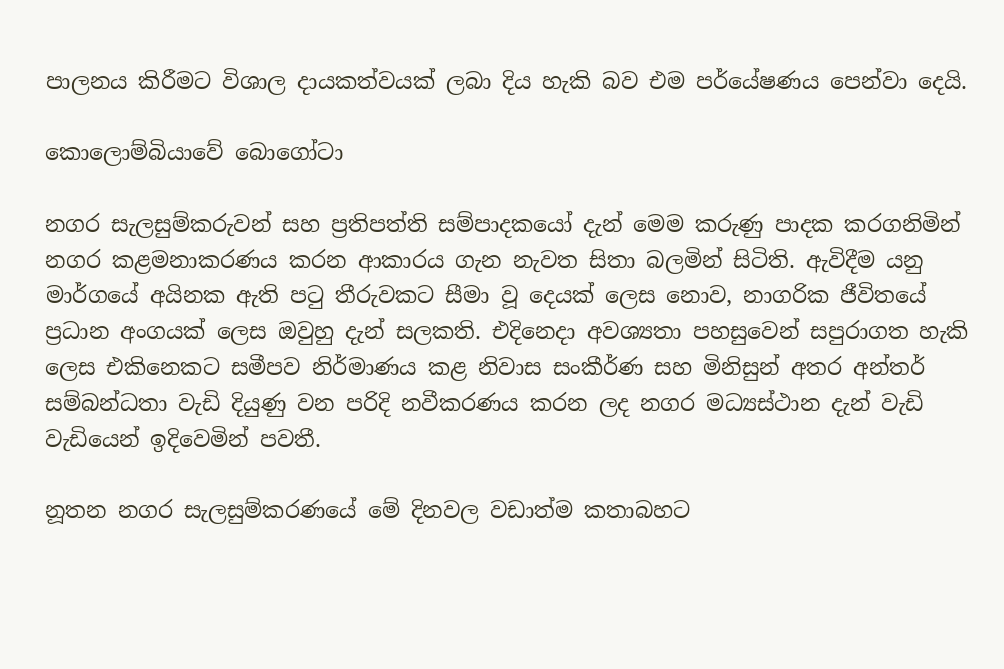පාලනය කිරීමට විශාල දායකත්වයක් ලබා දිය හැකි බව එම පර්යේෂණය පෙන්වා දෙයි.

කොලොම්බියාවේ බොගෝටා

නගර සැලසුම්කරුවන් සහ ප්‍රතිපත්ති සම්පාදකයෝ දැන් මෙම කරුණු පාදක කරගනිමින් නගර කළමනාකරණය කරන ආකාරය ගැන නැවත සිතා බලමින් සිටිති. ඇවිදීම යනු මාර්ගයේ අයිනක ඇති පටු තීරුවකට සීමා වූ දෙයක් ලෙස නොව, නාගරික ජීවිතයේ ප්‍රධාන අංගයක් ලෙස ඔවුහු දැන් සලකති. එදිනෙදා අවශ්‍යතා පහසුවෙන් සපුරාගත හැකි ලෙස එකිනෙකට සමීපව නිර්මාණය කළ නිවාස සංකීර්ණ සහ මිනිසුන් අතර අන්තර් සම්බන්ධතා වැඩි දියුණු වන පරිදි නවීකරණය කරන ලද නගර මධ්‍යස්ථාන දැන් වැඩි වැඩියෙන් ඉදිවෙමින් පවතී.

නූතන නගර සැලසුම්කරණයේ මේ දිනවල වඩාත්ම කතාබහට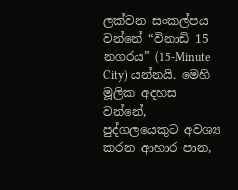ලක්වන සංකල්පය වන්නේ “විනාඩි 15 නගරය” (15-Minute City) යන්නයි. මෙහි මූලික අදහස වන්නේ, පුද්ගලයෙකුට අවශ්‍ය කරන ආහාර පාන,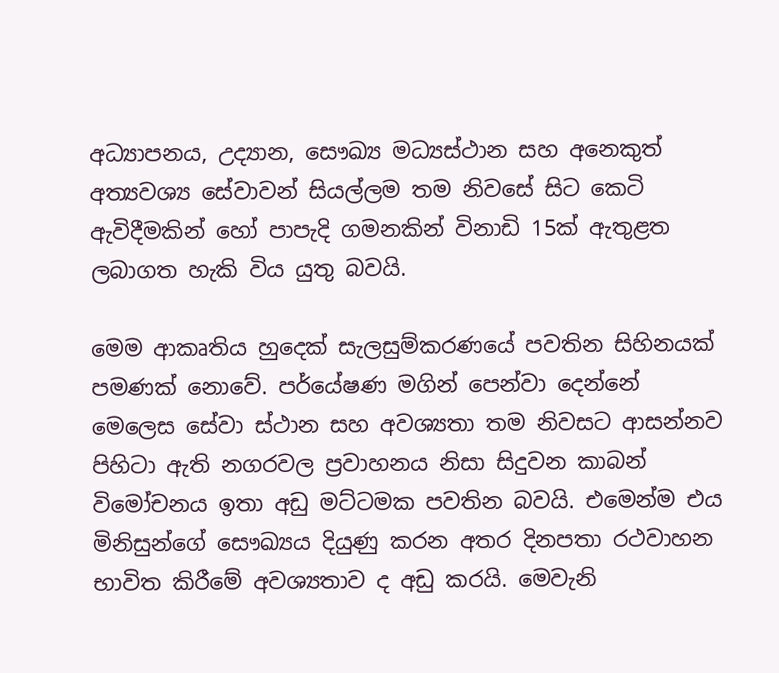අධ්‍යාපනය, උද්‍යාන, සෞඛ්‍ය මධ්‍යස්ථාන සහ අනෙකුත් අත්‍යවශ්‍ය සේවාවන් සියල්ලම තම නිවසේ සිට කෙටි ඇවිදීමකින් හෝ පාපැදි ගමනකින් විනාඩි 15ක් ඇතුළත ලබාගත හැකි විය යුතු බවයි.

මෙම ආකෘතිය හුදෙක් සැලසුම්කරණයේ පවතින සිහිනයක් පමණක් නොවේ. පර්යේෂණ මගින් පෙන්වා දෙන්නේ මෙලෙස සේවා ස්ථාන සහ අවශ්‍යතා තම නිවසට ආසන්නව පිහිටා ඇති නගරවල ප්‍රවාහනය නිසා සිදුවන කාබන් විමෝචනය ඉතා අඩු මට්ටමක පවතින බවයි. එමෙන්ම එය මිනිසුන්ගේ සෞඛ්‍යය දියුණු කරන අතර දිනපතා රථවාහන භාවිත කිරීමේ අවශ්‍යතාව ද අඩු කරයි. මෙවැනි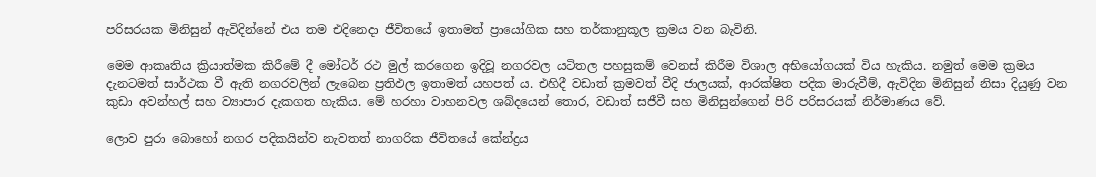පරිසරයක මිනිසුන් ඇවිදින්නේ එය තම එදිනෙදා ජීවිතයේ ඉතාමත් ප්‍රායෝගික සහ තර්කානුකූල ක්‍රමය වන බැවිනි.

මෙම ආකෘතිය ක්‍රියාත්මක කිරීමේ දී මෝටර් රථ මුල් කරගෙන ඉදිවූ නගරවල යටිතල පහසුකම් වෙනස් කිරීම විශාල අභියෝගයක් විය හැකිය. නමුත් මෙම ක්‍රමය දැනටමත් සාර්ථක වී ඇති නගරවලින් ලැබෙන ප්‍රතිඵල ඉතාමත් යහපත් ය. එහිදී වඩාත් ක්‍රමවත් වීදි ජාලයක්, ආරක්ෂිත පදික මාරුවීම්, ඇවිදින මිනිසුන් නිසා දියුණු වන කුඩා අවන්හල් සහ ව්‍යාපාර දැකගත හැකිය. මේ හරහා වාහනවල ශබ්දයෙන් තොර, වඩාත් සජීවී සහ මිනිසුන්ගෙන් පිරි පරිසරයක් නිර්මාණය වේ.

ලොව පුරා බොහෝ නගර පදිකයින්ව නැවතත් නාගරික ජීවිතයේ කේන්ද්‍රය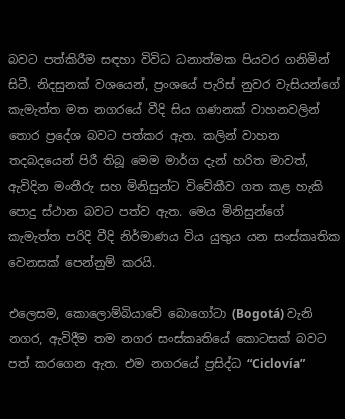බවට පත්කිරීම සඳහා විවිධ ධනාත්මක පියවර ගනිමින් සිටී. නිදසුනක් වශයෙන්, ප්‍රංශයේ පැරිස් නුවර වැසියන්ගේ කැමැත්ත මත නගරයේ වීදි සිය ගණනක් වාහනවලින් තොර ප්‍රදේශ බවට පත්කර ඇත. කලින් වාහන තදබදයෙන් පිරී තිබූ මෙම මාර්ග දැන් හරිත මාවත්, ඇවිදින මංතීරු සහ මිනිසුන්ට විවේකීව ගත කළ හැකි පොදු ස්ථාන බවට පත්ව ඇත. මෙය මිනිසුන්ගේ කැමැත්ත පරිදි වීදි නිර්මාණය විය යුතුය යන සංස්කෘතික වෙනසක් පෙන්නුම් කරයි.

එලෙසම, කොලොම්බියාවේ බොගෝටා (Bogotá) වැනි නගර, ඇවිදීම තම නගර සංස්කෘතියේ කොටසක් බවට පත් කරගෙන ඇත. එම නගරයේ ප්‍රසිද්ධ “Ciclovía”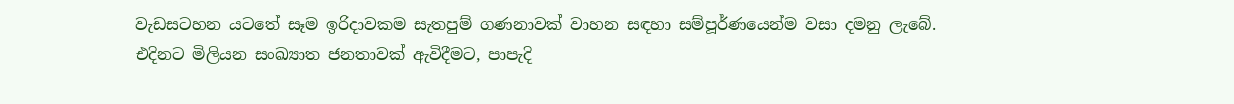වැඩසටහන යටතේ සෑම ඉරිදාවකම සැතපුම් ගණනාවක් වාහන සඳහා සම්පූර්ණයෙන්ම වසා දමනු ලැබේ. එදිනට මිලියන සංඛ්‍යාත ජනතාවක් ඇවිදීමට, පාපැදි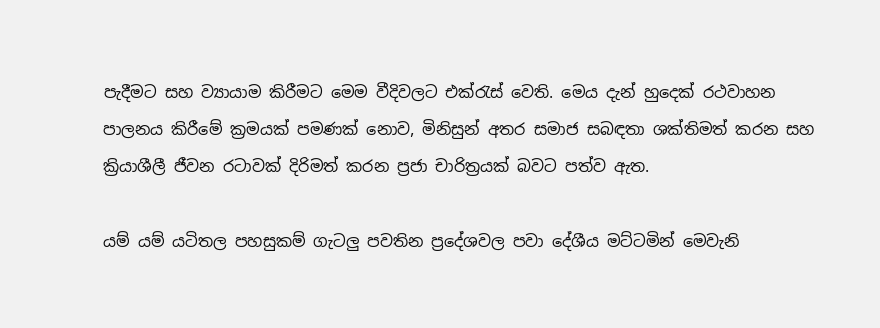පැදීමට සහ ව්‍යායාම කිරීමට මෙම වීදිවලට එක්රැස් වෙති. මෙය දැන් හුදෙක් රථවාහන පාලනය කිරීමේ ක්‍රමයක් පමණක් නොව, මිනිසුන් අතර සමාජ සබඳතා ශක්තිමත් කරන සහ ක්‍රියාශීලී ජීවන රටාවක් දිරිමත් කරන ප්‍රජා චාරිත්‍රයක් බවට පත්ව ඇත.

යම් යම් යටිතල පහසුකම් ගැටලු පවතින ප්‍රදේශවල පවා දේශීය මට්ටමින් මෙවැනි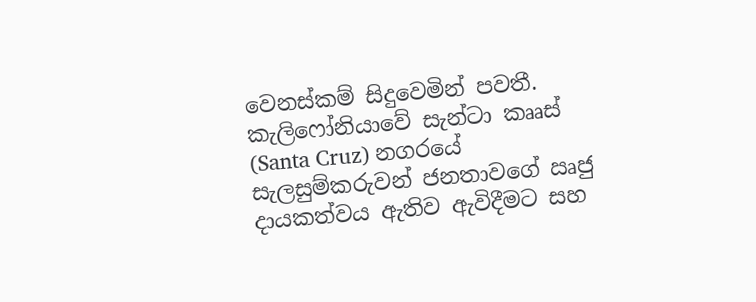වෙනස්කම් සිදුවෙමින් පවතී. කැලිෆෝනියාවේ සැන්ටා කෲස් (Santa Cruz) නගරයේ සැලසුම්කරුවන් ජනතාවගේ ඍජු දායකත්වය ඇතිව ඇවිදීමට සහ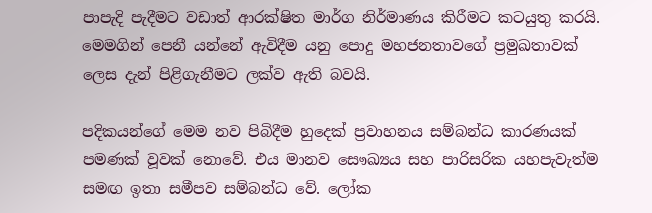පාපැදි පැදීමට වඩාත් ආරක්ෂිත මාර්ග නිර්මාණය කිරීමට කටයුතු කරයි. මෙමගින් පෙනී යන්නේ ඇවිදීම යනු පොදු මහජනතාවගේ ප්‍රමුඛතාවක් ලෙස දැන් පිළිගැනීමට ලක්ව ඇති බවයි.

පදිකයන්ගේ මෙම නව පිබිදීම හුදෙක් ප්‍රවාහනය සම්බන්ධ කාරණයක් පමණක් වූවක් නොවේ. එය මානව සෞඛ්‍යය සහ පාරිසරික යහපැවැත්ම සමඟ ඉතා සමීපව සම්බන්ධ වේ. ලෝක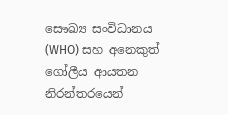සෞඛ්‍ය සංවිධානය (WHO) සහ අනෙකුත් ගෝලීය ආයතන නිරන්තරයෙන්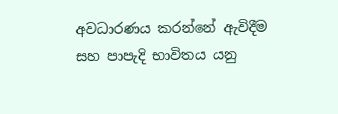අවධාරණය කරන්නේ ඇවිදීම සහ පාපැදි භාවිතය යනු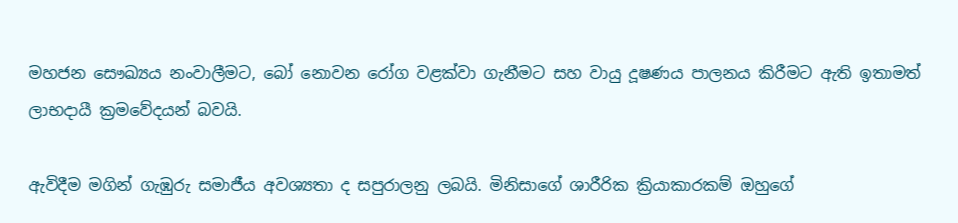මහජන සෞඛ්‍යය නංවාලීමට, බෝ නොවන රෝග වළක්වා ගැනීමට සහ වායු දූෂණය පාලනය කිරීමට ඇති ඉතාමත් ලාභදායී ක්‍රමවේදයන් බවයි.

ඇවිදීම මගින් ගැඹුරු සමාජීය අවශ්‍යතා ද සපුරාලනු ලබයි. මිනිසාගේ ශාරීරික ක්‍රියාකාරකම් ඔහුගේ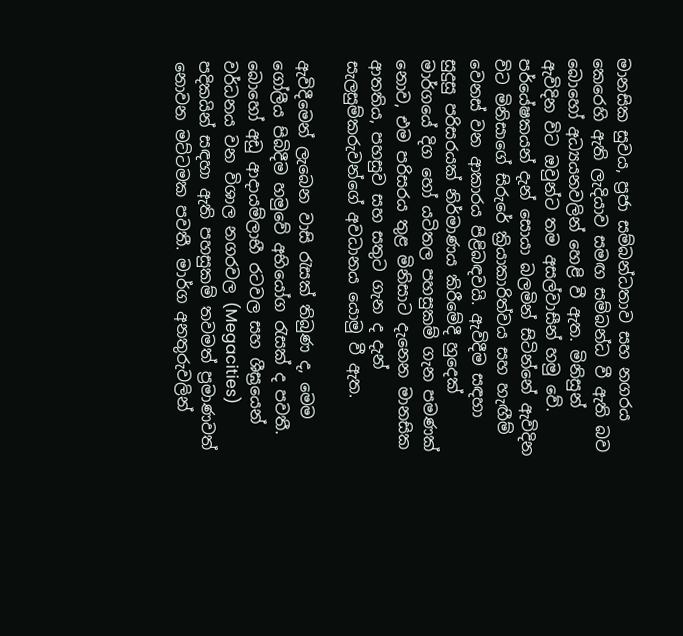මානසික සුවය, ප්‍රජා සම්බන්ධතාව සහ නගරය කෙරෙහි ඇති ලැදියාව සමඟ සම්බන්ධ වී ඇති බව බොහෝ අධ්‍යයනවලින් හෙළි වී ඇත. මිනිසුන් ඇවිදින විට ඔවුන්ට තම අසල්වාසීන් හමු වේ. පර්යේෂකයන් දැන් සොයා බලමින් සිටින්නේ ඇවිදින විට මිනිසාගේ සිරුරේ ක්‍රියාකාරිත්වය සහ හැඟීම් වෙනස් වන ආකාරය පිළිබඳවයි. ඇවිදීම සඳහා සුදුසු පරිසරයක් නිර්මාණය කිරීමේදී හුදෙක් මාර්ගයේ දිග හෝ යටිතල පහසුකම් ගැන පමණක් නොව, එම පරිසරය තුළ මිනිසාට දැනෙන මානසික ආතතිය, පහසුව සහ සතුට ගැන ද දැන් සැලසුම්කරුවන්ගේ අවධානය යොමු වී ඇත.

ඇවිදීමෙන් ලැබෙන වාසි රැසක් තිබුණ ද, මෙම ගෝලීය පිබිදීම හමුවේ අභියෝග රැසක් ද පවතී. බොහෝ අඩු ආදායම්ලාභී රටවල සහ ශීඝ්‍රයෙන් වර්ධනය වන විශාල නගරවල (Megacities) පදිකයින් සඳහා ඇති පහසුකම් තවමත් ප්‍රමාණවත් නොවන මට්ටමක පවතී. මාර්ග අනතුරුවලින්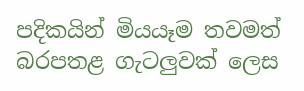පදිකයින් මියයෑම තවමත් බරපතළ ගැටලුවක් ලෙස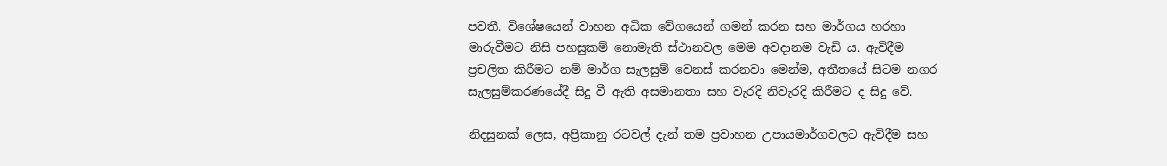පවතී. විශේෂයෙන් වාහන අධික වේගයෙන් ගමන් කරන සහ මාර්ගය හරහා මාරුවීමට නිසි පහසුකම් නොමැති ස්ථානවල මෙම අවදානම වැඩි ය. ඇවිදීම ප්‍රචලිත කිරීමට නම් මාර්ග සැලසුම් වෙනස් කරනවා මෙන්ම, අතීතයේ සිටම නගර සැලසුම්කරණයේදී සිදු වී ඇති අසමානතා සහ වැරදි නිවැරදි කිරීමට ද සිදු වේ.

නිදසුනක් ලෙස, අප්‍රිකානු රටවල් දැන් තම ප්‍රවාහන උපායමාර්ගවලට ඇවිදීම සහ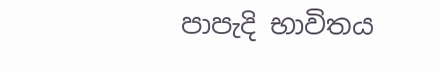පාපැදි භාවිතය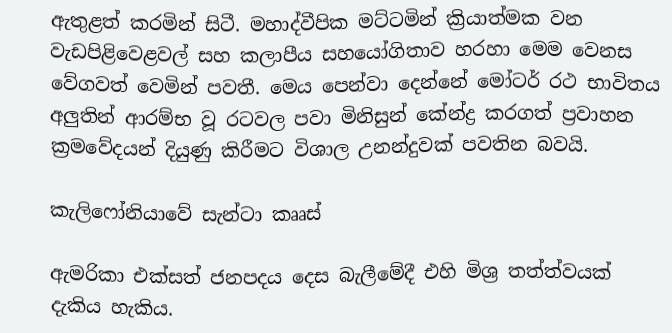ඇතුළත් කරමින් සිටී. මහාද්වීපික මට්ටමින් ක්‍රියාත්මක වන වැඩපිළිවෙළවල් සහ කලාපීය සහයෝගිතාව හරහා මෙම වෙනස වේගවත් වෙමින් පවතී. මෙය පෙන්වා දෙන්නේ මෝටර් රථ භාවිතය අලුතින් ආරම්භ වූ රටවල පවා මිනිසුන් කේන්ද්‍ර කරගත් ප්‍රවාහන ක්‍රමවේදයන් දියුණු කිරීමට විශාල උනන්දුවක් පවතින බවයි.

කැලිෆෝනියාවේ සැන්ටා කෲස්

ඇමරිකා එක්සත් ජනපදය දෙස බැලීමේදී එහි මිශ්‍ර තත්ත්වයක් දැකිය හැකිය.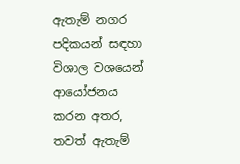ඇතැම් නගර පදිකයන් සඳහා විශාල වශයෙන් ආයෝජනය කරන අතර, තවත් ඇතැම්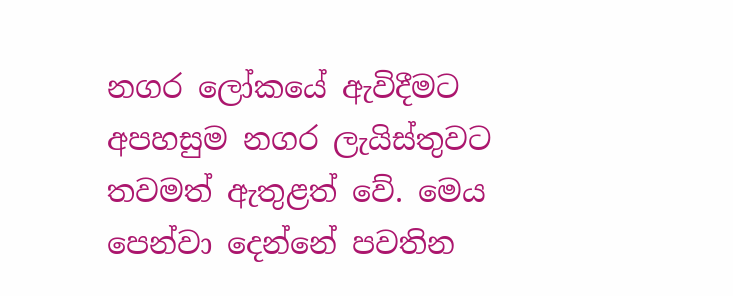නගර ලෝකයේ ඇවිදීමට අපහසුම නගර ලැයිස්තුවට තවමත් ඇතුළත් වේ. මෙය පෙන්වා දෙන්නේ පවතින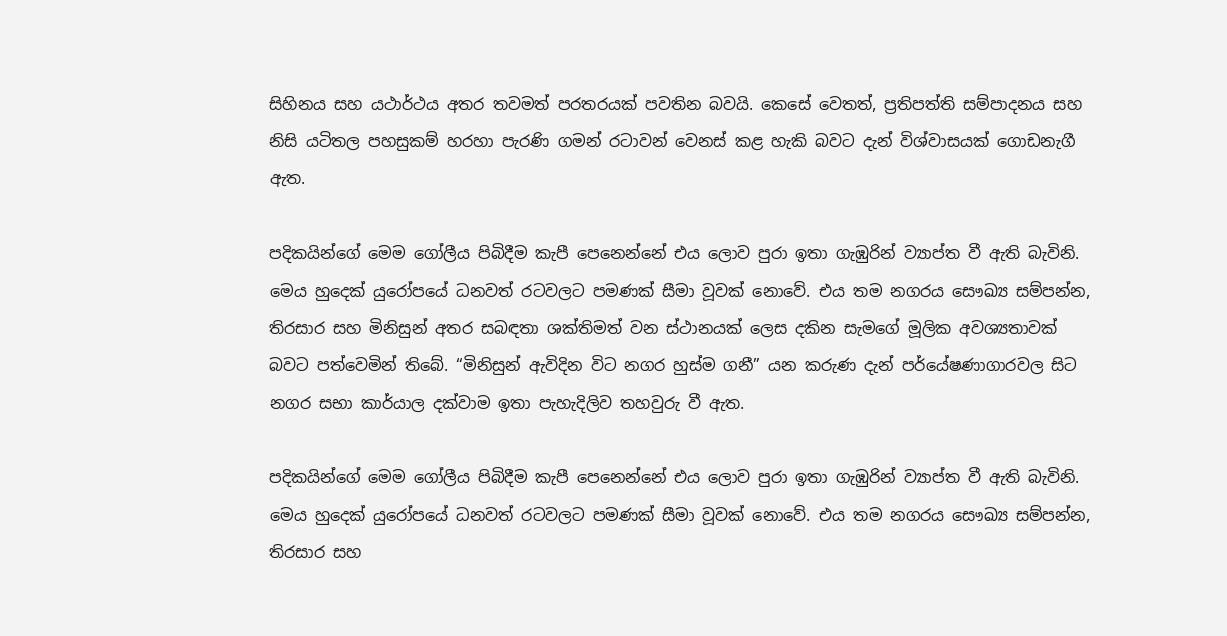සිහිනය සහ යථාර්ථය අතර තවමත් පරතරයක් පවතින බවයි. කෙසේ වෙතත්, ප්‍රතිපත්ති සම්පාදනය සහ නිසි යටිතල පහසුකම් හරහා පැරණි ගමන් රටාවන් වෙනස් කළ හැකි බවට දැන් විශ්වාසයක් ගොඩනැගී ඇත.

පදිකයින්ගේ මෙම ගෝලීය පිබිදීම කැපී පෙනෙන්නේ එය ලොව පුරා ඉතා ගැඹුරින් ව්‍යාප්ත වී ඇති බැවිනි. මෙය හුදෙක් යුරෝපයේ ධනවත් රටවලට පමණක් සීමා වූවක් නොවේ. එය තම නගරය සෞඛ්‍ය සම්පන්න, තිරසාර සහ මිනිසුන් අතර සබඳතා ශක්තිමත් වන ස්ථානයක් ලෙස දකින සැමගේ මූලික අවශ්‍යතාවක් බවට පත්වෙමින් තිබේ. “මිනිසුන් ඇවිදින විට නගර හුස්ම ගනී” යන කරුණ දැන් පර්යේෂණාගාරවල සිට නගර සභා කාර්යාල දක්වාම ඉතා පැහැදිලිව තහවුරු වී ඇත.

පදිකයින්ගේ මෙම ගෝලීය පිබිදීම කැපී පෙනෙන්නේ එය ලොව පුරා ඉතා ගැඹුරින් ව්‍යාප්ත වී ඇති බැවිනි. මෙය හුදෙක් යුරෝපයේ ධනවත් රටවලට පමණක් සීමා වූවක් නොවේ. එය තම නගරය සෞඛ්‍ය සම්පන්න, තිරසාර සහ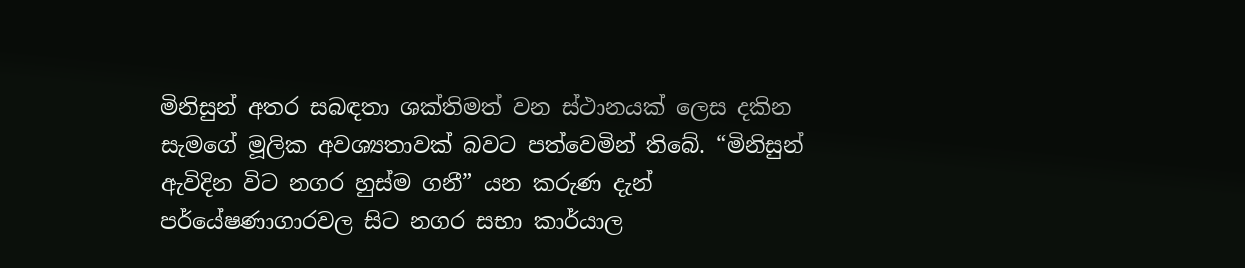මිනිසුන් අතර සබඳතා ශක්තිමත් වන ස්ථානයක් ලෙස දකින සැමගේ මූලික අවශ්‍යතාවක් බවට පත්වෙමින් තිබේ. “මිනිසුන් ඇවිදින විට නගර හුස්ම ගනී” යන කරුණ දැන් පර්යේෂණාගාරවල සිට නගර සභා කාර්යාල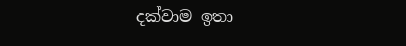දක්වාම ඉතා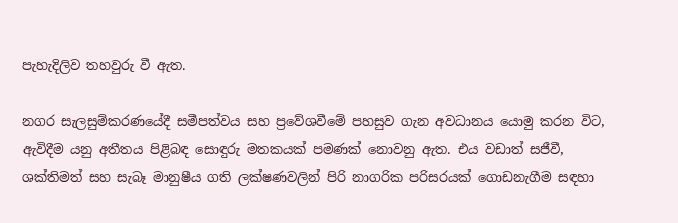පැහැදිලිව තහවුරු වී ඇත.

නගර සැලසුම්කරණයේදී සමීපත්වය සහ ප්‍රවේශවීමේ පහසුව ගැන අවධානය යොමු කරන විට, ඇවිදීම යනු අතීතය පිළිබඳ සොඳුරු මතකයක් පමණක් නොවනු ඇත. එය වඩාත් සජීවී, ශක්තිමත් සහ සැබෑ මානුෂීය ගති ලක්ෂණවලින් පිරි නාගරික පරිසරයක් ගොඩනැගීම සඳහා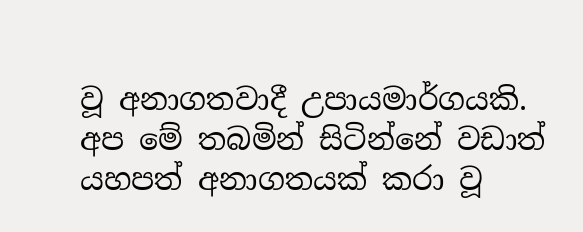වූ අනාගතවාදී උපායමාර්ගයකි. අප මේ තබමින් සිටින්නේ වඩාත් යහපත් අනාගතයක් කරා වූ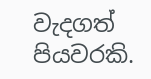වැදගත් පියවරකි.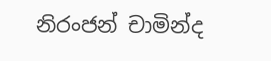නිරංජන් චාමින්ද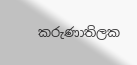කරුණාතිලක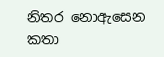නිතර නොඇසෙන කතා